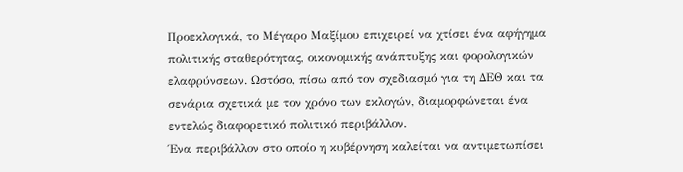Προεκλογικά, το Μέγαρο Μαξίμου επιχειρεί να χτίσει ένα αφήγημα πολιτικής σταθερότητας, οικονομικής ανάπτυξης και φορολογικών ελαφρύνσεων. Ωστόσο, πίσω από τον σχεδιασμό για τη ΔΕΘ και τα σενάρια σχετικά με τον χρόνο των εκλογών, διαμορφώνεται ένα εντελώς διαφορετικό πολιτικό περιβάλλον.
Ένα περιβάλλον στο οποίο η κυβέρνηση καλείται να αντιμετωπίσει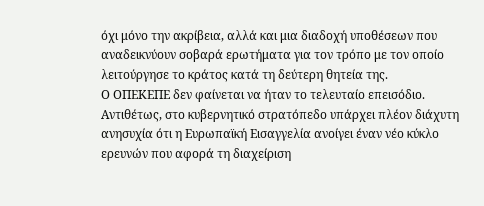όχι μόνο την ακρίβεια, αλλά και μια διαδοχή υποθέσεων που αναδεικνύουν σοβαρά ερωτήματα για τον τρόπο με τον οποίο λειτούργησε το κράτος κατά τη δεύτερη θητεία της.
Ο ΟΠΕΚΕΠΕ δεν φαίνεται να ήταν το τελευταίο επεισόδιο. Αντιθέτως, στο κυβερνητικό στρατόπεδο υπάρχει πλέον διάχυτη ανησυχία ότι η Ευρωπαϊκή Εισαγγελία ανοίγει έναν νέο κύκλο ερευνών που αφορά τη διαχείριση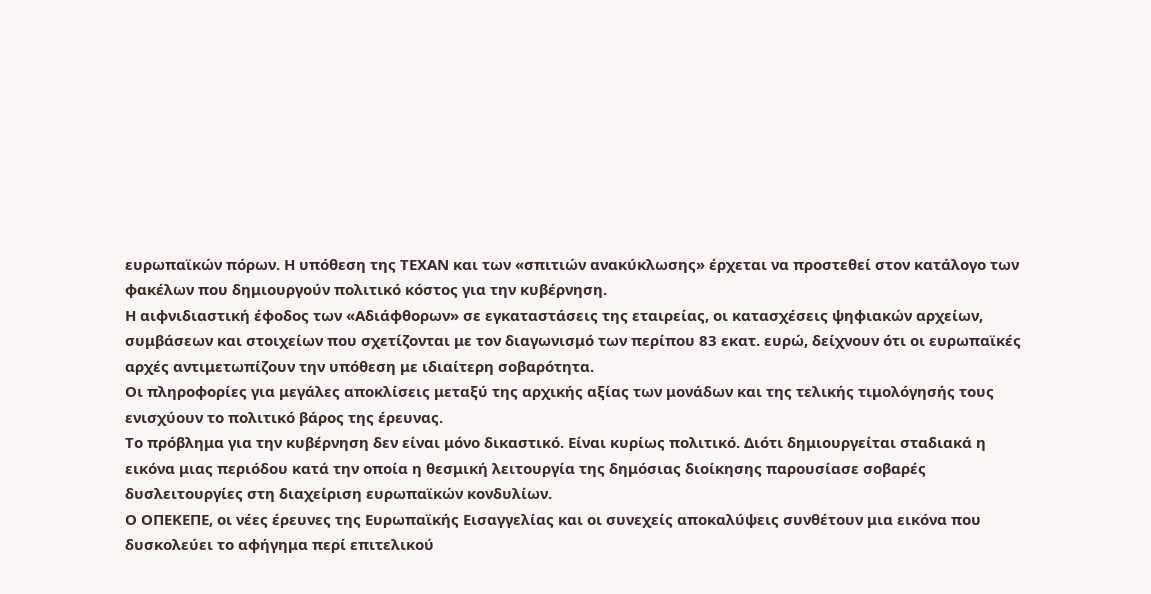ευρωπαϊκών πόρων. Η υπόθεση της ΤΕΧΑΝ και των «σπιτιών ανακύκλωσης» έρχεται να προστεθεί στον κατάλογο των φακέλων που δημιουργούν πολιτικό κόστος για την κυβέρνηση.
Η αιφνιδιαστική έφοδος των «Αδιάφθορων» σε εγκαταστάσεις της εταιρείας, οι κατασχέσεις ψηφιακών αρχείων, συμβάσεων και στοιχείων που σχετίζονται με τον διαγωνισμό των περίπου 83 εκατ. ευρώ, δείχνουν ότι οι ευρωπαϊκές αρχές αντιμετωπίζουν την υπόθεση με ιδιαίτερη σοβαρότητα.
Οι πληροφορίες για μεγάλες αποκλίσεις μεταξύ της αρχικής αξίας των μονάδων και της τελικής τιμολόγησής τους ενισχύουν το πολιτικό βάρος της έρευνας.
Το πρόβλημα για την κυβέρνηση δεν είναι μόνο δικαστικό. Είναι κυρίως πολιτικό. Διότι δημιουργείται σταδιακά η εικόνα μιας περιόδου κατά την οποία η θεσμική λειτουργία της δημόσιας διοίκησης παρουσίασε σοβαρές δυσλειτουργίες στη διαχείριση ευρωπαϊκών κονδυλίων.
Ο ΟΠΕΚΕΠΕ, οι νέες έρευνες της Ευρωπαϊκής Εισαγγελίας και οι συνεχείς αποκαλύψεις συνθέτουν μια εικόνα που δυσκολεύει το αφήγημα περί επιτελικού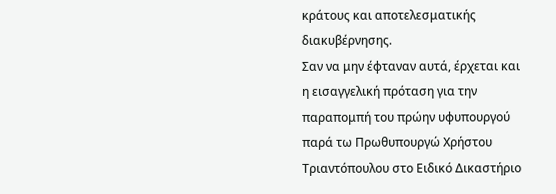κράτους και αποτελεσματικής διακυβέρνησης.
Σαν να μην έφταναν αυτά, έρχεται και η εισαγγελική πρόταση για την παραπομπή του πρώην υφυπουργού παρά τω Πρωθυπουργώ Χρήστου Τριαντόπουλου στο Ειδικό Δικαστήριο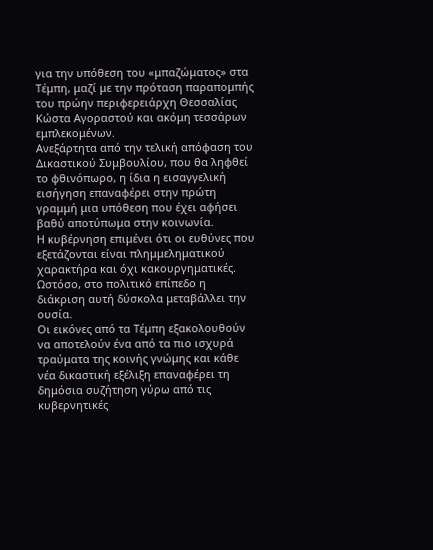για την υπόθεση του «μπαζώματος» στα Τέμπη, μαζί με την πρόταση παραπομπής του πρώην περιφερειάρχη Θεσσαλίας Κώστα Αγοραστού και ακόμη τεσσάρων εμπλεκομένων.
Ανεξάρτητα από την τελική απόφαση του Δικαστικού Συμβουλίου, που θα ληφθεί το φθινόπωρο, η ίδια η εισαγγελική εισήγηση επαναφέρει στην πρώτη γραμμή μια υπόθεση που έχει αφήσει βαθύ αποτύπωμα στην κοινωνία.
Η κυβέρνηση επιμένει ότι οι ευθύνες που εξετάζονται είναι πλημμεληματικού χαρακτήρα και όχι κακουργηματικές. Ωστόσο, στο πολιτικό επίπεδο η διάκριση αυτή δύσκολα μεταβάλλει την ουσία.
Οι εικόνες από τα Τέμπη εξακολουθούν να αποτελούν ένα από τα πιο ισχυρά τραύματα της κοινής γνώμης και κάθε νέα δικαστική εξέλιξη επαναφέρει τη δημόσια συζήτηση γύρω από τις κυβερνητικές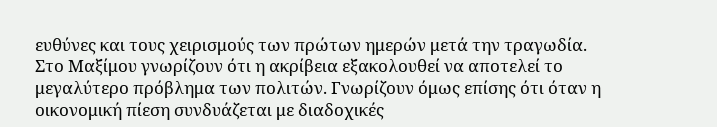ευθύνες και τους χειρισμούς των πρώτων ημερών μετά την τραγωδία.
Στο Μαξίμου γνωρίζουν ότι η ακρίβεια εξακολουθεί να αποτελεί το μεγαλύτερο πρόβλημα των πολιτών. Γνωρίζουν όμως επίσης ότι όταν η οικονομική πίεση συνδυάζεται με διαδοχικές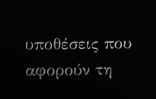υποθέσεις που αφορούν τη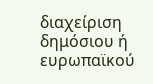διαχείριση δημόσιου ή ευρωπαϊκού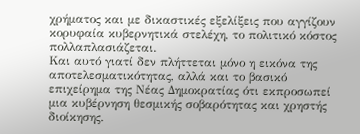χρήματος και με δικαστικές εξελίξεις που αγγίζουν κορυφαία κυβερνητικά στελέχη, το πολιτικό κόστος πολλαπλασιάζεται.
Και αυτό γιατί δεν πλήττεται μόνο η εικόνα της αποτελεσματικότητας, αλλά και το βασικό επιχείρημα της Νέας Δημοκρατίας ότι εκπροσωπεί μια κυβέρνηση θεσμικής σοβαρότητας και χρηστής διοίκησης.